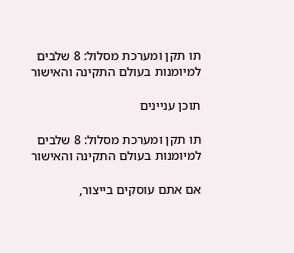תו תקן ומערכת מסלול: 8 שלבים למיומנות בעולם התקינה והאישור

תוכן עניינים

תו תקן ומערכת מסלול: 8 שלבים למיומנות בעולם התקינה והאישור

אם אתם עוסקים בייצור,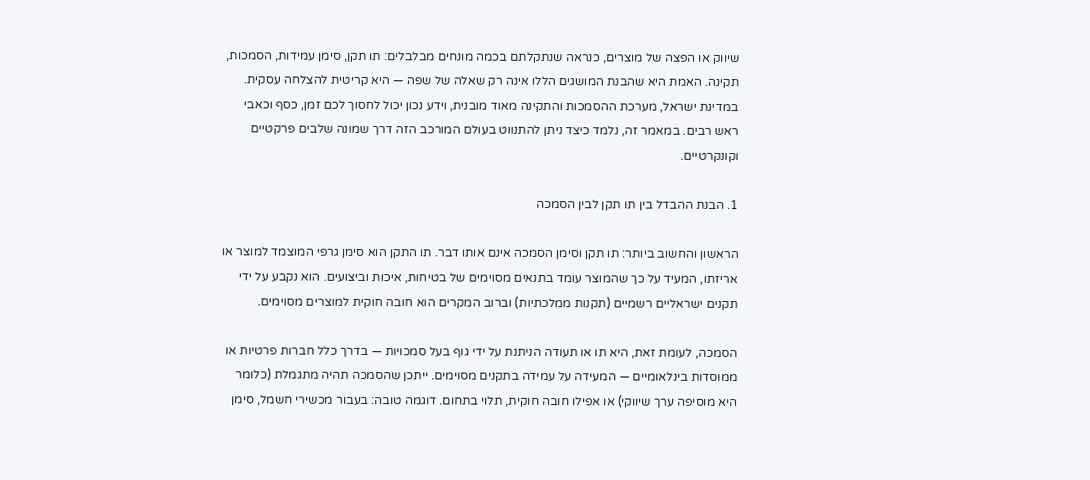שיווק או הפצה של מוצרים, כנראה שנתקלתם בכמה מונחים מבלבלים: תו תקן, סימן עמידות, הסמכות, תקינה. האמת היא שהבנת המושגים הללו אינה רק שאלה של שפה — היא קריטית להצלחה עסקית. במדינת ישראל, מערכת ההסמכות והתקינה מאוד מובנית, וידע נכון יכול לחסוך לכם זמן, כסף וכאבי ראש רבים. במאמר זה, נלמד כיצד ניתן להתנווט בעולם המורכב הזה דרך שמונה שלבים פרקטיים וקונקרטיים.

1. הבנת ההבדל בין תו תקן לבין הסמכה

הראשון והחשוב ביותר: תו תקן וסימן הסמכה אינם אותו דבר. תו התקן הוא סימן גרפי המוצמד למוצר או אריזתו, המעיד על כך שהמוצר עומד בתנאים מסוימים של בטיחות, איכות וביצועים. הוא נקבע על ידי תקנים ישראליים רשמיים (תקנות ממלכתיות) וברוב המקרים הוא חובה חוקית למוצרים מסוימים.

הסמכה, לעומת זאת, היא תו או תעודה הניתנת על ידי גוף בעל סמכויות — בדרך כלל חברות פרטיות או ממוסדות בינלאומיים — המעידה על עמידה בתקנים מסוימים. ייתכן שהסמכה תהיה מתגמלת (כלומר היא מוסיפה ערך שיווקי) או אפילו חובה חוקית, תלוי בתחום. דוגמה טובה: בעבור מכשירי חשמל, סימן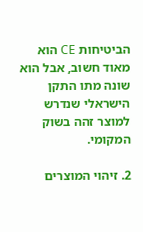הביטיחות CE הוא מאוד חשוב, אבל הוא שונה מתו התקן הישראלי שנדרש למוצר זהה בשוק המקומי.

2. זיהוי המוצרים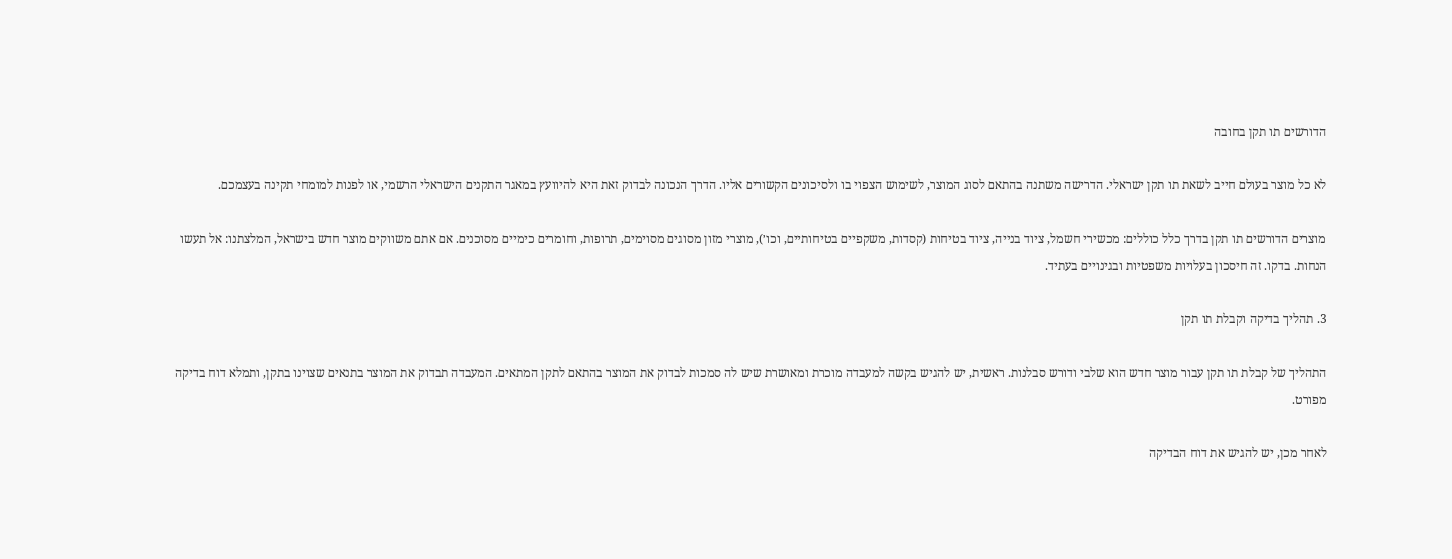הדורשים תו תקן בחובה

לא כל מוצר בעולם חייב לשאת תו תקן ישראלי. הדרישה משתנה בהתאם לסוג המוצר, לשימוש הצפוי בו ולסיכונים הקשורים אליו. הדרך הנכונה לבדוק זאת היא להיוועץ במאגר התקנים הישראלי הרשמי, או לפנות למומחי תקינה בעצמכם.

מוצרים הדורשים תו תקן בדרך כלל כוללים: מכשירי חשמל, ציוד בנייה, ציוד בטיחות (קסדות, משקפיים בטיחותיים, וכו׳), מוצרי מזון מסוגים מסוימים, תרופות, וחומרים כימיים מסוכנים. אם אתם משווקים מוצר חדש בישראל, המלצתנו: אל תעשו הנחות. בדקו. זה חיסכון בעלויות משפטיות ובגינויים בעתיד.

3. תהליך בדיקה וקבלת תו תקן

התהליך של קבלת תו תקן עבור מוצר חדש הוא שלבי ודורש סבלנות. ראשית, יש להגיש בקשה למעבדה מוכרת ומאושרת שיש לה סמכות לבדוק את המוצר בהתאם לתקן המתאים. המעבדה תבדוק את המוצר בתנאים שצוינו בתקן, ותמלא דוח בדיקה מפורט.

לאחר מכן, יש להגיש את דוח הבדיקה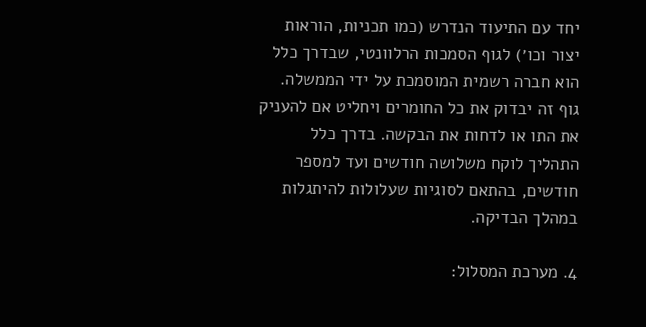יחד עם התיעוד הנדרש (כמו תכניות, הוראות יצור וכו׳) לגוף הסמכות הרלוונטי, שבדרך כלל הוא חברה רשמית המוסמכת על ידי הממשלה. גוף זה יבדוק את כל החומרים ויחליט אם להעניק את התו או לדחות את הבקשה. בדרך כלל התהליך לוקח משלושה חודשים ועד למספר חודשים, בהתאם לסוגיות שעלולות להיתגלות במהלך הבדיקה.

4. מערכת המסלול: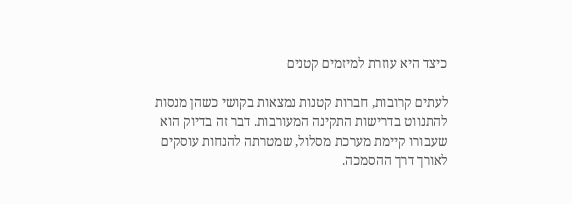כיצד היא עוזרת למיזמים קטנים

לעתים קרובות, חברות קטנות נמצאות בקושי כשהן מנסות להתנווט בדרישות התקינה המעורבות. דבר זה בדיוק הוא שעבורו קיימת מערכת מסלול, שמטרתה להנחות עוסקים לאורך דרך ההסמכה.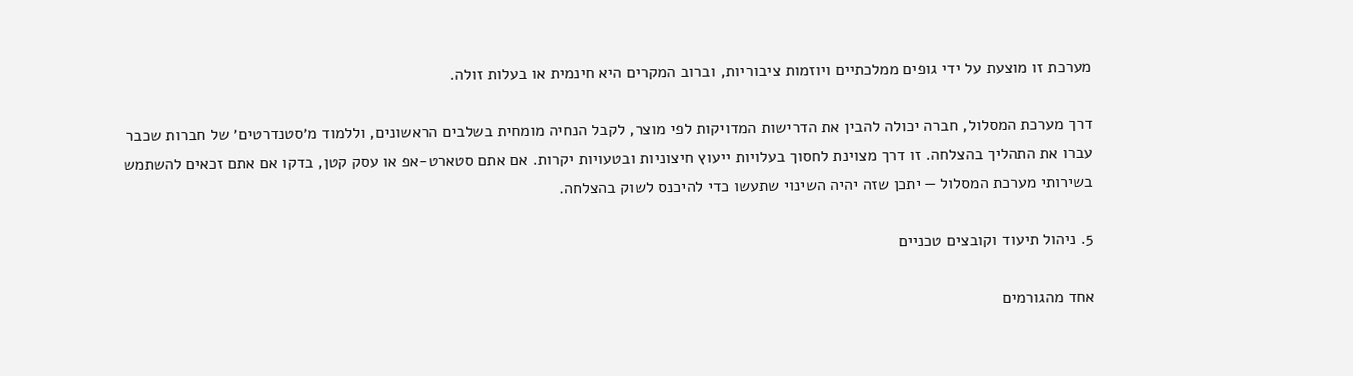מערכת זו מוצעת על ידי גופים ממלכתיים ויוזמות ציבוריות, וברוב המקרים היא חינמית או בעלות זולה.

דרך מערכת המסלול, חברה יכולה להבין את הדרישות המדויקות לפי מוצר, לקבל הנחיה מומחית בשלבים הראשונים, וללמוד מ׳סטנדרטים׳ של חברות שכבר עברו את התהליך בהצלחה. זו דרך מצוינת לחסוך בעלויות ייעוץ חיצוניות ובטעויות יקרות. אם אתם סטארט-אפ או עסק קטן, בדקו אם אתם זכאים להשתמש בשירותי מערכת המסלול — יתכן שזה יהיה השינוי שתעשו כדי להיכנס לשוק בהצלחה.

5. ניהול תיעוד וקובצים טכניים

אחד מהגורמים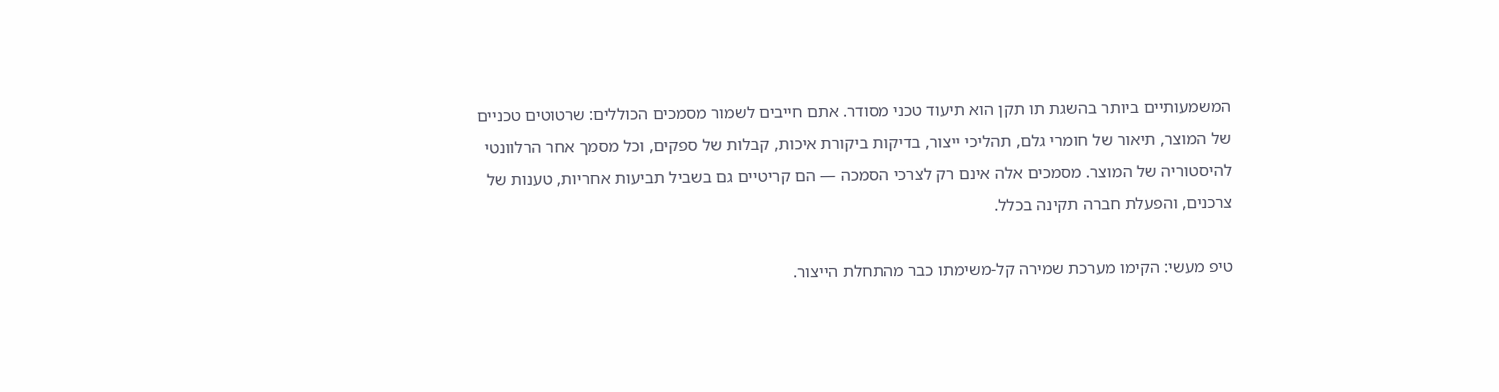המשמעותיים ביותר בהשגת תו תקן הוא תיעוד טכני מסודר. אתם חייבים לשמור מסמכים הכוללים: שרטוטים טכניים של המוצר, תיאור של חומרי גלם, תהליכי ייצור, בדיקות ביקורת איכות, קבלות של ספקים, וכל מסמך אחר הרלוונטי להיסטוריה של המוצר. מסמכים אלה אינם רק לצרכי הסמכה — הם קריטיים גם בשביל תביעות אחריות, טענות של צרכנים, והפעלת חברה תקינה בכלל.

טיפ מעשי: הקימו מערכת שמירה קל-משימתו כבר מהתחלת הייצור.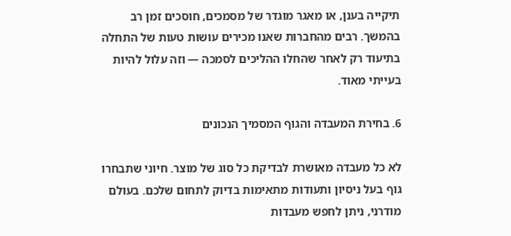תיקייה בענן, או מאגר מוגדר של מסמכים, חוסכים זמן רב בהמשך. רבים מהחברות שאנו מכירים עושות טעות של התחלה בתיעוד רק לאחר שהחלו ההליכים לסמכה — וזה עלול להיות בעייתי מאוד.

6. בחירת המעבדה והגוף המסמיך הנכונים

לא כל מעבדה מאושרת לבדיקת כל סוג של מוצר. חיוני שתבחרו גוף בעל ניסיון ותעודות מתאימות בדיוק לתחום שלכם. בעולם מודרני, ניתן לחפש מעבדות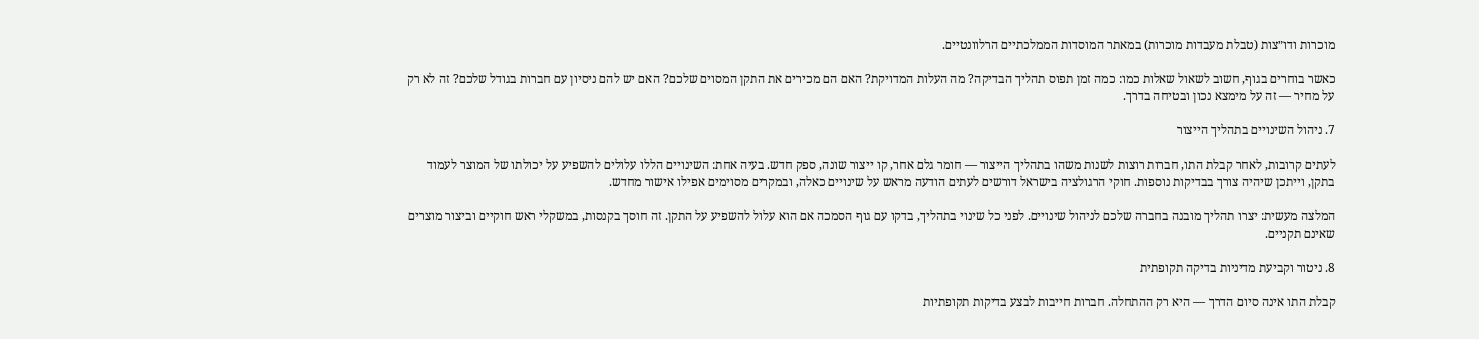מוכרות ודו״צות (טבלת מעבדות מוכרות) במאתר המוסדות הממלכתיים הרלוונטיים.

כאשר בוחרים בגוף, חשוב לשאול שאלות כמו: כמה זמן תפוס תהליך הבדיקה? מה העלות המדויקת? האם הם מכירים את התקן המסוים שלכם? האם יש להם ניסיון עם חברות בגודל שלכם? זה לא רק על מחיר — זה על מימצא נכון ובטיחה בדרך.

7. ניהול השינויים בתהליך הייצור

לעתים קרובות, לאחר קבלת התו, חברות רוצות לשנות משהו בתהליך הייצור — חומר גלם אחר, קו ייצור שונה, ספק חדש. בעיה אחת: השינויים הללו עלולים להשפיע על יכולתו של המוצר לעמוד בתקן, וייתכן שיהיה צורך בבדיקות נוספות. חוקי הרגולציה בישראל דורשים לעתים הודעה מראש על שינויים כאלה, ובמקרים מסוימים אפילו אישור מחדש.

המלצה מעשית: יצרו תהליך מובנה בחברה שלכם לניהול שינויים. לפני כל שינוי בתהליך, בדקו עם גוף הסמכה אם הוא עלול להשפיע על התקן. זה חוסך בקנסות, במשקלי ראש חוקיים וביצור מוצרים שאינם תקניים.

8. ניטור וקביעת מדיניות בדיקה תקופתית

קבלת התו אינה סיום הדרך — היא רק ההתחלה. חברות חייבות לבצע בדיקות תקופתיות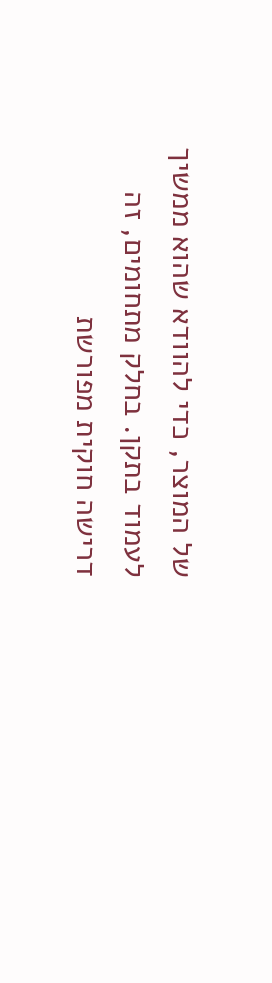של המוצר, כדי להוודא שהוא ממשיך לעמוד בתקן. בחלק מתחומים, זה דרישה חוקית מפורשת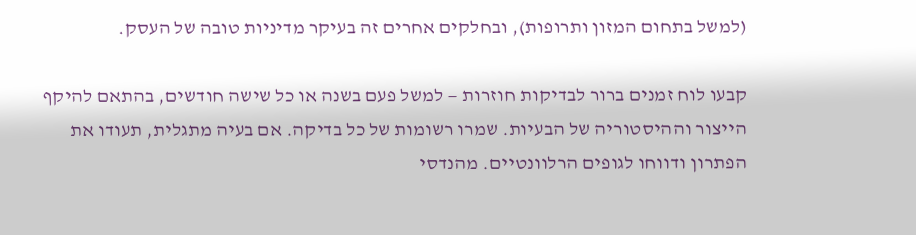(למשל בתחום המזון ותרופות), ובחלקים אחרים זה בעיקר מדיניות טובה של העסק.

קבעו לוח זמנים ברור לבדיקות חוזרות — למשל פעם בשנה או כל שישה חודשים, בהתאם להיקף הייצור וההיסטוריה של הבעיות. שמרו רשומות של כל בדיקה. אם בעיה מתגלית, תעודו את הפתרון ודווחו לגופים הרלוונטיים. מהנדסי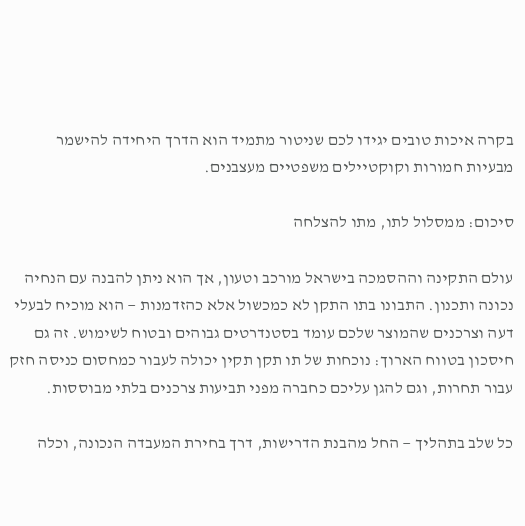בקרה איכות טובים יגידו לכם שניטור מתמיד הוא הדרך היחידה להישמר מבעיות חמורות וקוקטיילים משפטיים מעצבנים.

סיכום: ממסלול לתו, מתו להצלחה

עולם התקינה וההסמכה בישראל מורכב וטעון, אך הוא ניתן להבנה עם הנחיה נכונה ותכנון. התבונו בתו התקן לא כמכשול אלא כהזדמנות — הוא מוכיח לבעלי דעה וצרכנים שהמוצר שלכם עומד בסטנדרטים גבוהים ובטוח לשימוש. זה גם חיסכון בטווח הארוך: נוכחות של תו תקן תקין יכולה לעבור כמחסום כניסה חזק עבור תחרות, וגם להגן עליכם כחברה מפני תביעות צרכנים בלתי מבוססות.

כל שלב בתהליך — החל מהבנת הדרישות, דרך בחירת המעבדה הנכונה, וכלה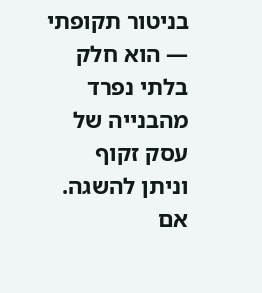בניטור תקופתי — הוא חלק בלתי נפרד מהבנייה של עסק זקוף וניתן להשגה. אם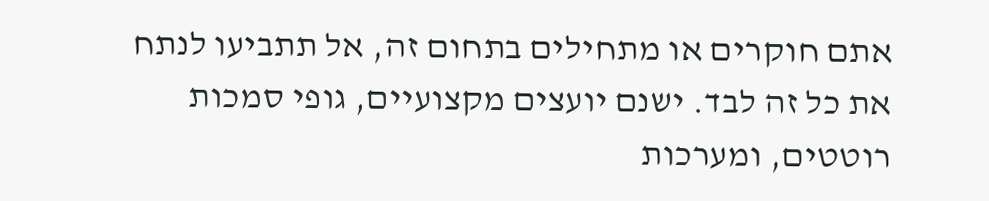אתם חוקרים או מתחילים בתחום זה, אל תתביעו לנתח את כל זה לבד. ישנם יועצים מקצועיים, גופי סמכות רוטטים, ומערכות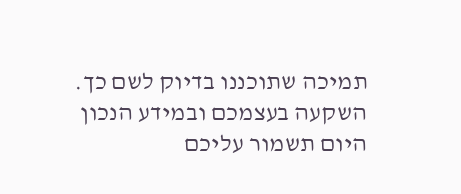תמיכה שתוכננו בדיוק לשם כך. השקעה בעצמכם ובמידע הנכון היום תשמור עליכם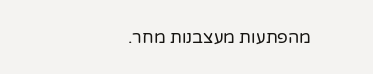מהפתעות מעצבנות מחר.